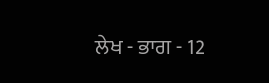ਲੇਖ - ਭਾਗ - 12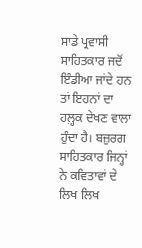ਸਾਡੇ ਪ੍ਰਵਾਸੀ ਸਾਹਿਤਕਾਰ ਜਦੋਂ ਇੰਡੀਆ ਜਾਂਦੇ ਹਨ ਤਾਂ ਇਹਨਾਂ ਦਾ ਹਲ਼੍ਹਕ ਦੇਖਣ ਵਾਲਾ ਹੁੰਦਾ ਹੈ। ਬਜ਼ੁਰਗ ਸਾਹਿਤਕਾਰ ਜਿਨ੍ਹਾਂ ਨੇ ਕਵਿਤਾਵਾਂ ਦੇ ਲਿਖ ਲਿਖ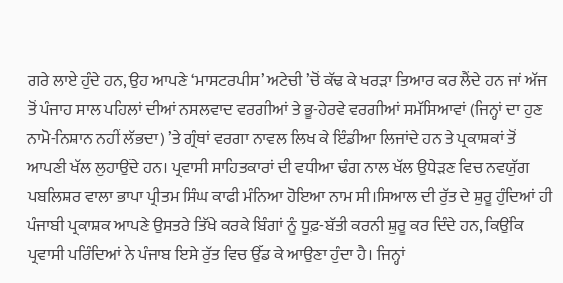ਗਰੇ ਲਾਏ ਹੁੰਦੇ ਹਨ, ਉਹ ਆਪਣੇ ‘ਮਾਸਟਰਪੀਸ’ ਅਟੇਚੀ ’ਚੋਂ ਕੱਢ ਕੇ ਖਰੜਾ ਤਿਆਰ ਕਰ ਲੈਂਦੇ ਹਨ ਜਾਂ ਅੱਜ ਤੋਂ ਪੰਜਾਹ ਸਾਲ ਪਹਿਲਾਂ ਦੀਆਂ ਨਸਲਵਾਦ ਵਰਗੀਆਂ ਤੇ ਭੂ-ਹੇਰਵੇ ਵਰਗੀਆਂ ਸਮੱਸਿਆਵਾਂ (ਜਿਨ੍ਹਾਂ ਦਾ ਹੁਣ ਨਾਮੋ-ਨਿਸ਼ਾਨ ਨਹੀਂ ਲੱਭਦਾ) ’ਤੇ ਗ੍ਰੰਥਾਂ ਵਰਗਾ ਨਾਵਲ ਲਿਖ ਕੇ ਇੰਡੀਆ ਲਿਜਾਂਦੇ ਹਨ ਤੇ ਪ੍ਰਕਾਸ਼ਕਾਂ ਤੋਂ ਆਪਣੀ ਖੱਲ ਲੁਹਾਉਂਦੇ ਹਨ। ਪ੍ਰਵਾਸੀ ਸਾਹਿਤਕਾਰਾਂ ਦੀ ਵਧੀਆ ਢੰਗ ਨਾਲ ਖੱਲ ਉਧੇੜਣ ਵਿਚ ਨਵਯੁੱਗ ਪਬਲਿਸ਼ਰ ਵਾਲਾ ਭਾਪਾ ਪ੍ਰੀਤਮ ਸਿੰਘ ਕਾਫੀ ਮੰਨਿਆ ਹੋਇਆ ਨਾਮ ਸੀ।ਸਿਆਲ ਦੀ ਰੁੱਤ ਦੇ ਸ਼ੁਰੂ ਹੁੰਦਿਆਂ ਹੀ ਪੰਜਾਬੀ ਪ੍ਰਕਾਸ਼ਕ ਆਪਣੇ ਉਸਤਰੇ ਤਿੱਖੇ ਕਰਕੇ ਬਿੰਗਾਂ ਨੂੰ ਧੂਫ਼-ਬੱਤੀ ਕਰਨੀ ਸ਼ੁਰੂ ਕਰ ਦਿੰਦੇ ਹਨ, ਕਿਉਂਕਿ ਪ੍ਰਵਾਸੀ ਪਰਿੰਦਿਆਂ ਨੇ ਪੰਜਾਬ ਇਸੇ ਰੁੱਤ ਵਿਚ ਉੱਡ ਕੇ ਆਉਣਾ ਹੁੰਦਾ ਹੈ। ਜਿਨ੍ਹਾਂ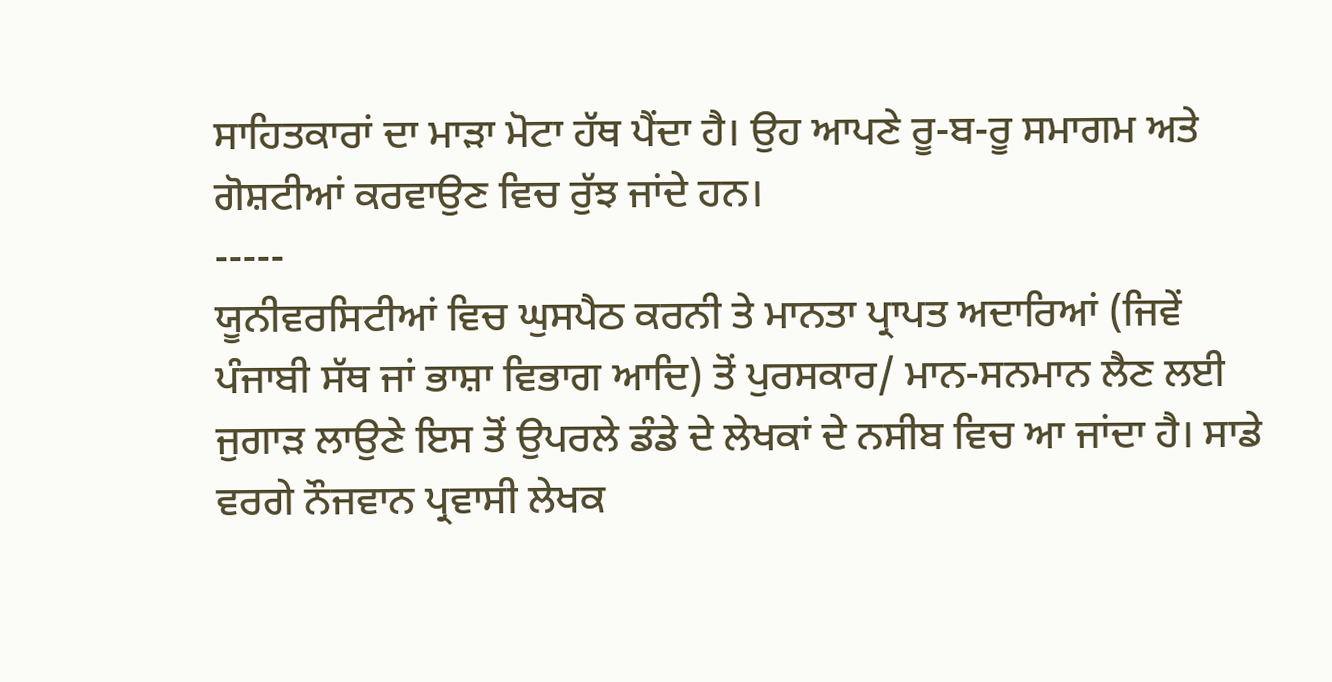ਸਾਹਿਤਕਾਰਾਂ ਦਾ ਮਾੜਾ ਮੋਟਾ ਹੱਥ ਪੈਂਦਾ ਹੈ। ਉਹ ਆਪਣੇ ਰੂ-ਬ-ਰੂ ਸਮਾਗਮ ਅਤੇ ਗੋਸ਼ਟੀਆਂ ਕਰਵਾਉਣ ਵਿਚ ਰੁੱਝ ਜਾਂਦੇ ਹਨ।
-----
ਯੂਨੀਵਰਸਿਟੀਆਂ ਵਿਚ ਘੁਸਪੈਠ ਕਰਨੀ ਤੇ ਮਾਨਤਾ ਪ੍ਰਾਪਤ ਅਦਾਰਿਆਂ (ਜਿਵੇਂ ਪੰਜਾਬੀ ਸੱਥ ਜਾਂ ਭਾਸ਼ਾ ਵਿਭਾਗ ਆਦਿ) ਤੋਂ ਪੁਰਸਕਾਰ/ ਮਾਨ-ਸਨਮਾਨ ਲੈਣ ਲਈ ਜੁਗਾੜ ਲਾਉਣੇ ਇਸ ਤੋਂ ਉਪਰਲੇ ਡੰਡੇ ਦੇ ਲੇਖਕਾਂ ਦੇ ਨਸੀਬ ਵਿਚ ਆ ਜਾਂਦਾ ਹੈ। ਸਾਡੇ ਵਰਗੇ ਨੌਜਵਾਨ ਪ੍ਰਵਾਸੀ ਲੇਖਕ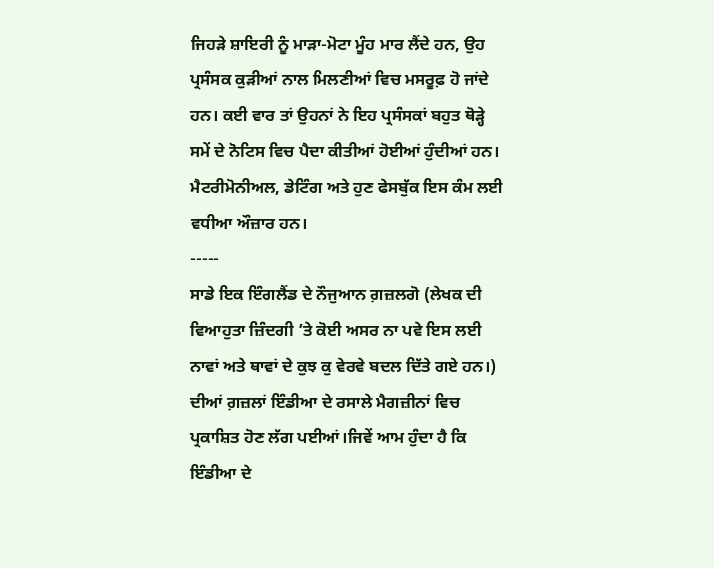ਜਿਹੜੇ ਸ਼ਾਇਰੀ ਨੂੰ ਮਾੜਾ-ਮੋਟਾ ਮੂੰਹ ਮਾਰ ਲੈਂਦੇ ਹਨ, ਉਹ ਪ੍ਰਸੰਸਕ ਕੁੜੀਆਂ ਨਾਲ ਮਿਲਣੀਆਂ ਵਿਚ ਮਸਰੂਫ਼ ਹੋ ਜਾਂਦੇ ਹਨ। ਕਈ ਵਾਰ ਤਾਂ ਉਹਨਾਂ ਨੇ ਇਹ ਪ੍ਰਸੰਸਕਾਂ ਬਹੁਤ ਥੋੜ੍ਹੇ ਸਮੇਂ ਦੇ ਨੋਟਿਸ ਵਿਚ ਪੈਦਾ ਕੀਤੀਆਂ ਹੋਈਆਂ ਹੁੰਦੀਆਂ ਹਨ। ਮੈਟਰੀਮੋਨੀਅਲ, ਡੇਟਿੰਗ ਅਤੇ ਹੁਣ ਫੇਸਬੁੱਕ ਇਸ ਕੰਮ ਲਈ ਵਧੀਆ ਔਜ਼ਾਰ ਹਨ।
-----
ਸਾਡੇ ਇਕ ਇੰਗਲੈਂਡ ਦੇ ਨੌਜੁਆਨ ਗ਼ਜ਼ਲਗੋ (ਲੇਖਕ ਦੀ ਵਿਆਹੁਤਾ ਜ਼ਿੰਦਗੀ ’ਤੇ ਕੋਈ ਅਸਰ ਨਾ ਪਵੇ ਇਸ ਲਈ ਨਾਵਾਂ ਅਤੇ ਥਾਵਾਂ ਦੇ ਕੁਝ ਕੁ ਵੇਰਵੇ ਬਦਲ ਦਿੱਤੇ ਗਏ ਹਨ।) ਦੀਆਂ ਗ਼ਜ਼ਲਾਂ ਇੰਡੀਆ ਦੇ ਰਸਾਲੇ ਮੈਗਜ਼ੀਨਾਂ ਵਿਚ ਪ੍ਰਕਾਸ਼ਿਤ ਹੋਣ ਲੱਗ ਪਈਆਂ।ਜਿਵੇਂ ਆਮ ਹੁੰਦਾ ਹੈ ਕਿ ਇੰਡੀਆ ਦੇ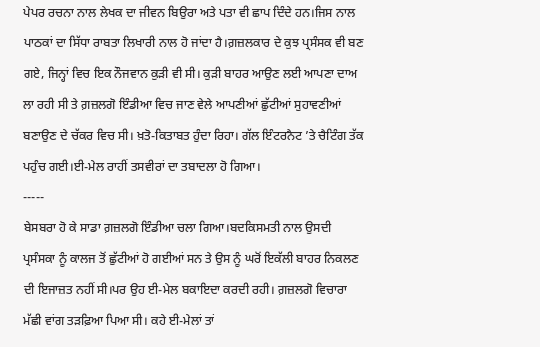ਪੇਪਰ ਰਚਨਾ ਨਾਲ ਲੇਖਕ ਦਾ ਜੀਵਨ ਬਿਉਰਾ ਅਤੇ ਪਤਾ ਵੀ ਛਾਪ ਦਿੰਦੇ ਹਨ।ਜਿਸ ਨਾਲ ਪਾਠਕਾਂ ਦਾ ਸਿੱਧਾ ਰਾਬਤਾ ਲਿਖਾਰੀ ਨਾਲ ਹੋ ਜਾਂਦਾ ਹੈ।ਗ਼ਜ਼ਲਕਾਰ ਦੇ ਕੁਝ ਪ੍ਰਸੰਸਕ ਵੀ ਬਣ ਗਏ, ਜਿਨ੍ਹਾਂ ਵਿਚ ਇਕ ਨੌਜਵਾਨ ਕੁੜੀ ਵੀ ਸੀ। ਕੁੜੀ ਬਾਹਰ ਆਉਣ ਲਈ ਆਪਣਾ ਦਾਅ ਲਾ ਰਹੀ ਸੀ ਤੇ ਗ਼ਜ਼ਲਗੋ ਇੰਡੀਆ ਵਿਚ ਜਾਣ ਵੇਲੇ ਆਪਣੀਆਂ ਛੁੱਟੀਆਂ ਸੁਹਾਵਣੀਆਂ ਬਣਾਉਣ ਦੇ ਚੱਕਰ ਵਿਚ ਸੀ। ਖ਼ਤੋ-ਕਿਤਾਬਤ ਹੁੰਦਾ ਰਿਹਾ। ਗੱਲ ਇੰਟਰਨੈਟ ’ਤੇ ਚੈਟਿੰਗ ਤੱਕ ਪਹੁੰਚ ਗਈ।ਈ-ਮੇਲ ਰਾਹੀਂ ਤਸਵੀਰਾਂ ਦਾ ਤਬਾਦਲਾ ਹੋ ਗਿਆ।
-----
ਬੇਸਬਰਾ ਹੋ ਕੇ ਸਾਡਾ ਗ਼ਜ਼ਲਗੋ ਇੰਡੀਆ ਚਲਾ ਗਿਆ।ਬਦਕਿਸਮਤੀ ਨਾਲ ਉਸਦੀ ਪ੍ਰਸੰਸਕਾ ਨੂੰ ਕਾਲਜ ਤੋਂ ਛੁੱਟੀਆਂ ਹੋ ਗਈਆਂ ਸਨ ਤੇ ਉਸ ਨੂੰ ਘਰੋਂ ਇਕੱਲੀ ਬਾਹਰ ਨਿਕਲਣ ਦੀ ਇਜਾਜ਼ਤ ਨਹੀਂ ਸੀ।ਪਰ ਉਹ ਈ-ਮੇਲ ਬਕਾਇਦਾ ਕਰਦੀ ਰਹੀ। ਗ਼ਜ਼ਲਗੋ ਵਿਚਾਰਾ ਮੱਛੀ ਵਾਂਗ ਤੜਫ਼ਿਆ ਪਿਆ ਸੀ। ਕਹੇ ਈ-ਮੇਲਾਂ ਤਾਂ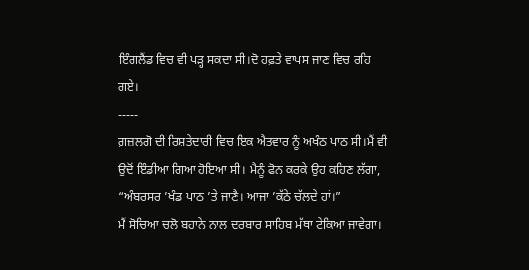ਇੰਗਲੈਂਡ ਵਿਚ ਵੀ ਪੜ੍ਹ ਸਕਦਾ ਸੀ।ਦੋ ਹਫ਼ਤੇ ਵਾਪਸ ਜਾਣ ਵਿਚ ਰਹਿ ਗਏ।
-----
ਗ਼ਜ਼ਲਗੋ ਦੀ ਰਿਸ਼ਤੇਦਾਰੀ ਵਿਚ ਇਕ ਐਤਵਾਰ ਨੂੰ ਅਖੰਠ ਪਾਠ ਸੀ।ਮੈਂ ਵੀ ਉਦੋਂ ਇੰਡੀਆ ਗਿਆ ਹੋਇਆ ਸੀ। ਮੈਨੂੰ ਫੋਨ ਕਰਕੇ ਉਹ ਕਹਿਣ ਲੱਗਾ, “ਅੰਬਰਸਰ ’ਖੰਡ ਪਾਠ ’ਤੇ ਜਾਣੈ। ਆਜਾ ’ਕੱਠੇ ਚੱਲਦੇ ਹਾਂ।”
ਮੈਂ ਸੋਚਿਆ ਚਲੋ ਬਹਾਨੇ ਨਾਲ ਦਰਬਾਰ ਸਾਹਿਬ ਮੱਥਾ ਟੇਕਿਆ ਜਾਵੇਗਾ।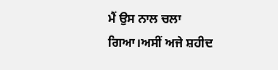ਮੈਂ ਉਸ ਨਾਲ ਚਲਾ ਗਿਆ।ਅਸੀਂ ਅਜੇ ਸ਼ਹੀਦ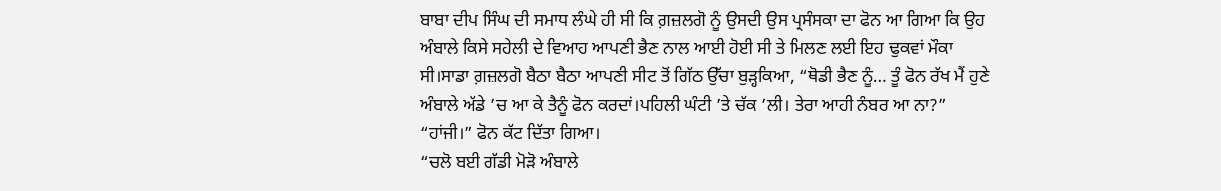ਬਾਬਾ ਦੀਪ ਸਿੰਘ ਦੀ ਸਮਾਧ ਲੰਘੇ ਹੀ ਸੀ ਕਿ ਗ਼ਜ਼ਲਗੋ ਨੂੰ ਉਸਦੀ ਉਸ ਪ੍ਰਸੰਸਕਾ ਦਾ ਫੋਨ ਆ ਗਿਆ ਕਿ ਉਹ ਅੰਬਾਲੇ ਕਿਸੇ ਸਹੇਲੀ ਦੇ ਵਿਆਹ ਆਪਣੀ ਭੈਣ ਨਾਲ ਆਈ ਹੋਈ ਸੀ ਤੇ ਮਿਲਣ ਲਈ ਇਹ ਢੁਕਵਾਂ ਮੌਕਾ ਸੀ।ਸਾਡਾ ਗ਼ਜ਼ਲਗੋ ਬੈਠਾ ਬੈਠਾ ਆਪਣੀ ਸੀਟ ਤੋਂ ਗਿੱਠ ਉੱਚਾ ਬੁੜ੍ਹਕਿਆ, “ਥੋਡੀ ਭੈਣ ਨੂੰ… ਤੂੰ ਫੋਨ ਰੱਖ ਮੈਂ ਹੁਣੇ ਅੰਬਾਲੇ ਅੱਡੇ ’ਚ ਆ ਕੇ ਤੈਨੂੰ ਫੋਨ ਕਰਦਾਂ।ਪਹਿਲੀ ਘੰਟੀ ’ਤੇ ਚੱਕ ’ਲੀ। ਤੇਰਾ ਆਹੀ ਨੰਬਰ ਆ ਨਾ?”
“ਹਾਂਜੀ।” ਫੋਨ ਕੱਟ ਦਿੱਤਾ ਗਿਆ।
“ਚਲੋ ਬਈ ਗੱਡੀ ਮੋੜੋ ਅੰਬਾਲੇ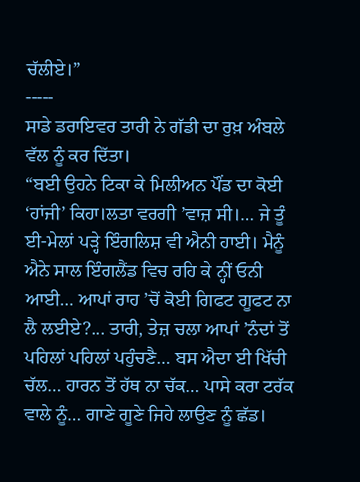ਚੱਲੀਏ।”
-----
ਸਾਡੇ ਡਰਾਇਵਰ ਤਾਰੀ ਨੇ ਗੱਡੀ ਦਾ ਰੁਖ਼ ਅੰਬਲੇ ਵੱਲ ਨੂੰ ਕਰ ਦਿੱਤਾ।
“ਬਈ ਉਹਨੇ ਟਿਕਾ ਕੇ ਮਿਲੀਅਨ ਪੌਂਡ ਦਾ ਕੋਈ ‘ਹਾਂਜੀ’ ਕਿਹਾ।ਲਤਾ ਵਰਗੀ ’ਵਾਜ਼ ਸੀ।… ਜੇ ਤੂੰ ਈ-ਮੇਲਾਂ ਪੜ੍ਹੇ ਇੰਗਲਿਸ਼ ਵੀ ਐਨੀ ਹਾਈ। ਮੈਨੂੰ ਐਨੇ ਸਾਲ ਇੰਗਲੈਂਡ ਵਿਚ ਰਹਿ ਕੇ ਨ੍ਹੀਂ ਓਨੀ ਆਈ… ਆਪਾਂ ਰਾਹ ’ਚੋਂ ਕੋਈ ਗਿਫਟ ਗੂਫਟ ਨਾ ਲੈ ਲਈਏ?... ਤਾਰੀ, ਤੇਜ਼ ਚਲਾ ਆਪਾਂ ’ਨੰਦਾਂ ਤੋਂ ਪਹਿਲਾਂ ਪਹਿਲਾਂ ਪਹੁੰਚਣੈ… ਬਸ ਐਦਾ ਈ ਖਿੱਚੀ ਚੱਲ… ਹਾਰਨ ਤੋਂ ਹੱਥ ਨਾ ਚੱਕ… ਪਾਸੇ ਕਰਾ ਟਰੱਕ ਵਾਲੇ ਨੂੰ… ਗਾਣੇ ਗੂਣੇ ਜਿਹੇ ਲਾਉਣ ਨੂੰ ਛੱਡ।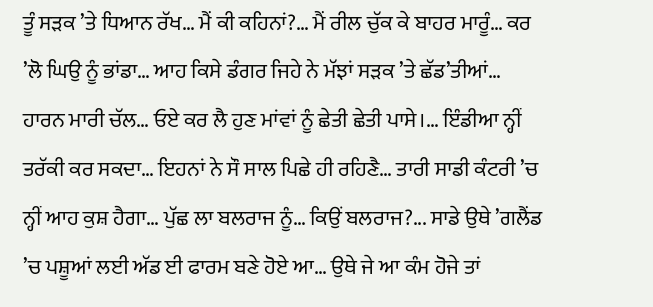ਤੂੰ ਸੜਕ ’ਤੇ ਧਿਆਨ ਰੱਖ… ਮੈਂ ਕੀ ਕਹਿਨਾਂ?… ਮੈਂ ਰੀਲ ਚੁੱਕ ਕੇ ਬਾਹਰ ਮਾਰੂੰ… ਕਰ ’ਲੋ ਘਿਉ ਨੂੰ ਭਾਂਡਾ… ਆਹ ਕਿਸੇ ਡੰਗਰ ਜਿਹੇ ਨੇ ਮੱਝਾਂ ਸੜਕ ’ਤੇ ਛੱਡ’ਤੀਆਂ… ਹਾਰਨ ਮਾਰੀ ਚੱਲ… ਓਏ ਕਰ ਲੈ ਹੁਣ ਮਾਂਵਾਂ ਨੂੰ ਛੇਤੀ ਛੇਤੀ ਪਾਸੇ।… ਇੰਡੀਆ ਨ੍ਹੀਂ ਤਰੱਕੀ ਕਰ ਸਕਦਾ… ਇਹਨਾਂ ਨੇ ਸੌ ਸਾਲ ਪਿਛੇ ਹੀ ਰਹਿਣੈ… ਤਾਰੀ ਸਾਡੀ ਕੰਟਰੀ ’ਚ ਨ੍ਹੀਂ ਆਹ ਕੁਸ਼ ਹੈਗਾ… ਪੁੱਛ ਲਾ ਬਲਰਾਜ ਨੂੰ… ਕਿਉਂ ਬਲਰਾਜ?... ਸਾਡੇ ਉਥੇ ’ਗਲੈਂਡ ’ਚ ਪਸ਼ੂਆਂ ਲਈ ਅੱਡ ਈ ਫਾਰਮ ਬਣੇ ਹੋਏ ਆ… ਉਥੇ ਜੇ ਆ ਕੰਮ ਹੋਜੇ ਤਾਂ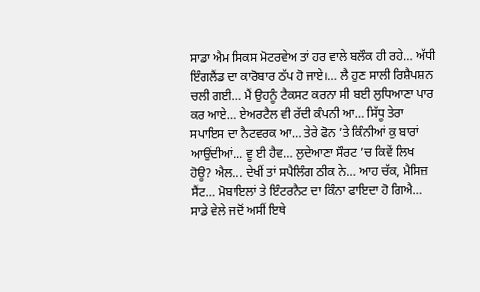ਸਾਡਾ ਐਮ ਸਿਕਸ ਮੋਟਰਵੇਅ ਤਾਂ ਹਰ ਵਾਲੇ ਬਲੌਕ ਹੀ ਰਹੇ… ਅੱਧੀ ਇੰਗਲੈਂਡ ਦਾ ਕਾਰੋਬਾਰ ਠੱਪ ਹੋ ਜਾਏ।… ਲੈ ਹੁਣ ਸਾਲੀ ਰਿਸ਼ੈਪਸ਼ਨ ਚਲੀ ਗਈ… ਮੈਂ ਉਹਨੂੰ ਟੈਕਸਟ ਕਰਨਾ ਸੀ ਬਈ ਲੁਧਿਆਣਾ ਪਾਰ ਕਰ ਆਏ… ਏਅਰਟੈਲ ਵੀ ਰੱਦੀ ਕੰਪਨੀ ਆ… ਸਿੱਧੂ ਤੇਰਾ ਸਪਾਇਸ ਦਾ ਨੈਟਵਰਕ ਆ… ਤੇਰੇ ਫੋਨ ’ਤੇ ਕਿੰਨੀਆਂ ਕੁ ਬਾਰਾਂ ਆਉਂਦੀਆਂ... ਵੂ ਈ ਹੈਵ… ਲੁਦੇਆਣਾ ਸੌਰਟ ’ਚ ਕਿਵੇਂ ਲਿਖ ਹੋਊ? ਐਲ... ਦੇਖੀਂ ਤਾਂ ਸਪੈਲਿੰਗ ਠੀਕ ਨੇ… ਆਹ ਚੱਕ, ਮੈਸਿਜ਼ ਸੈਂਟ… ਮੋਬਾਇਲਾਂ ਤੇ ਇੰਟਰਨੈਟ ਦਾ ਕਿੰਨਾ ਫਾਇਦਾ ਹੋ ਗਿਐ… ਸਾਡੇ ਵੇਲੇ ਜਦੋਂ ਅਸੀਂ ਇਥੇ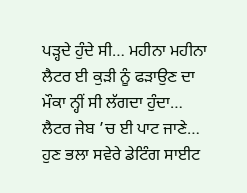ਪੜ੍ਹਦੇ ਹੁੰਦੇ ਸੀ… ਮਹੀਨਾ ਮਹੀਨਾ ਲੈਟਰ ਈ ਕੁੜੀ ਨੂੰ ਫੜਾਉਣ ਦਾ ਮੌਕਾ ਨ੍ਹੀਂ ਸੀ ਲੱਗਦਾ ਹੁੰਦਾ… ਲੈਟਰ ਜੇਬ ’ਚ ਈ ਪਾਟ ਜਾਣੇ… ਹੁਣ ਭਲਾ ਸਵੇਰੇ ਡੇਟਿੰਗ ਸਾਈਟ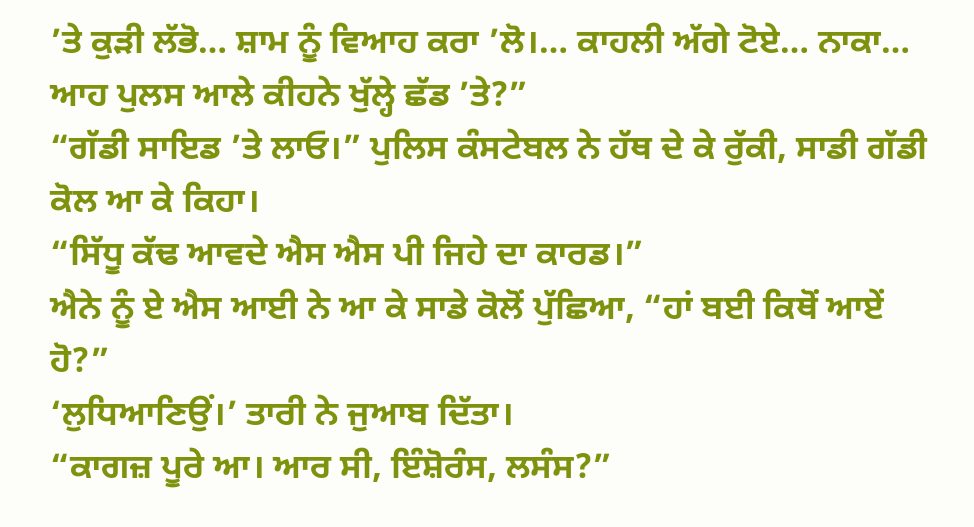’ਤੇ ਕੁੜੀ ਲੱਭੋ… ਸ਼ਾਮ ਨੂੰ ਵਿਆਹ ਕਰਾ ’ਲੋ।… ਕਾਹਲੀ ਅੱਗੇ ਟੋਏ… ਨਾਕਾ… ਆਹ ਪੁਲਸ ਆਲੇ ਕੀਹਨੇ ਖੁੱਲ੍ਹੇ ਛੱਡ ’ਤੇ?”
“ਗੱਡੀ ਸਾਇਡ ’ਤੇ ਲਾਓ।” ਪੁਲਿਸ ਕੰਸਟੇਬਲ ਨੇ ਹੱਥ ਦੇ ਕੇ ਰੁੱਕੀ, ਸਾਡੀ ਗੱਡੀ ਕੋਲ ਆ ਕੇ ਕਿਹਾ।
“ਸਿੱਧੂ ਕੱਢ ਆਵਦੇ ਐਸ ਐਸ ਪੀ ਜਿਹੇ ਦਾ ਕਾਰਡ।”
ਐਨੇ ਨੂੰ ਏ ਐਸ ਆਈ ਨੇ ਆ ਕੇ ਸਾਡੇ ਕੋਲੋਂ ਪੁੱਛਿਆ, “ਹਾਂ ਬਈ ਕਿਥੋਂ ਆਏਂ ਹੋ?”
‘ਲੁਧਿਆਣਿਉਂ।’ ਤਾਰੀ ਨੇ ਜੁਆਬ ਦਿੱਤਾ।
“ਕਾਗਜ਼ ਪੂਰੇ ਆ। ਆਰ ਸੀ, ਇੰਸ਼ੋਰੰਸ, ਲਸੰਸ?”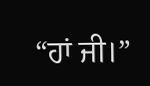“ਹਾਂ ਜੀ।”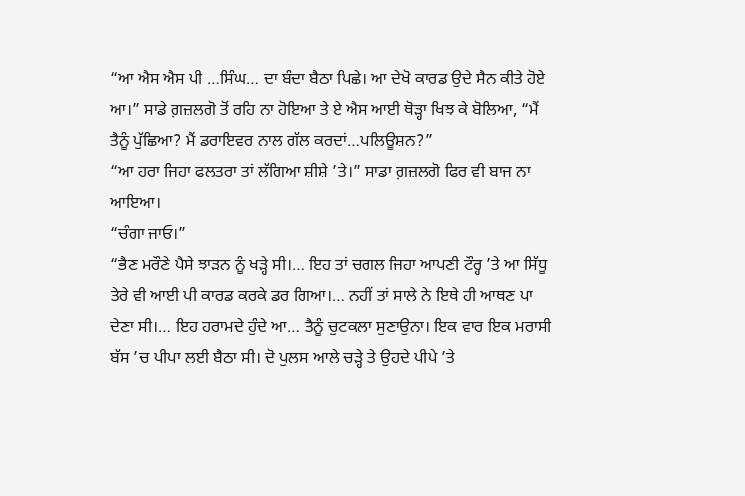“ਆ ਐਸ ਐਸ ਪੀ …ਸਿੰਘ… ਦਾ ਬੰਦਾ ਬੈਠਾ ਪਿਛੇ। ਆ ਦੇਖੋ ਕਾਰਡ ਉਦੇ ਸੈਨ ਕੀਤੇ ਹੋਏ ਆ।” ਸਾਡੇ ਗ਼ਜ਼ਲਗੋ ਤੋਂ ਰਹਿ ਨਾ ਹੋਇਆ ਤੇ ਏ ਐਸ ਆਈ ਥੋੜ੍ਹਾ ਖਿਝ ਕੇ ਬੋਲਿਆ, “ਮੈਂ ਤੈਨੂੰ ਪੁੱਛਿਆ? ਮੈਂ ਡਰਾਇਵਰ ਨਾਲ ਗੱਲ ਕਰਦਾਂ…ਪਲਿਊਸ਼ਨ?”
“ਆ ਹਰਾ ਜਿਹਾ ਫਲਤਰਾ ਤਾਂ ਲੱਗਿਆ ਸ਼ੀਸ਼ੇ ’ਤੇ।” ਸਾਡਾ ਗ਼ਜ਼ਲਗੋ ਫਿਰ ਵੀ ਬਾਜ ਨਾ ਆਇਆ।
“ਚੰਗਾ ਜਾਓ।”
“ਭੈਣ ਮਰੌਣੇ ਪੈਸੇ ਝਾੜਨ ਨੂੰ ਖੜ੍ਹੇ ਸੀ।… ਇਹ ਤਾਂ ਚਗਲ ਜਿਹਾ ਆਪਣੀ ਟੌਰ੍ਹ ’ਤੇ ਆ ਸਿੱਧੂ ਤੇਰੇ ਵੀ ਆਈ ਪੀ ਕਾਰਡ ਕਰਕੇ ਡਰ ਗਿਆ।… ਨਹੀਂ ਤਾਂ ਸਾਲੇ ਨੇ ਇਥੇ ਹੀ ਆਥਣ ਪਾ ਦੇਣਾ ਸੀ।… ਇਹ ਹਰਾਮਦੇ ਹੁੰਦੇ ਆ… ਤੈਨੂੰ ਚੁਟਕਲਾ ਸੁਣਾਉਨਾ। ਇਕ ਵਾਰ ਇਕ ਮਰਾਸੀ ਬੱਸ ’ਚ ਪੀਪਾ ਲਈ ਬੈਠਾ ਸੀ। ਦੋ ਪੁਲਸ ਆਲੇ ਚੜ੍ਹੇ ਤੇ ਉਹਦੇ ਪੀਪੇ ’ਤੇ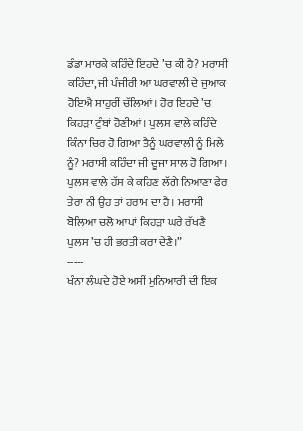ਡੰਡਾ ਮਾਰਕੇ ਕਹਿੰਦੇ ਇਹਦੇ ’ਚ ਕੀ ਹੈ? ਮਰਾਸੀ ਕਹਿੰਦਾ, ਜੀ ਪੰਜੀਰੀ ਆ ਘਰਵਾਲੀ ਦੇ ਜੁਆਕ ਹੋਇਐ ਸਾਹੁਰੀਂ ਚੱਲਿਆਂ। ਹੋਰ ਇਹਦੇ ’ਚ ਕਿਹੜਾ ਟੁੰਬਾਂ ਹੋਣੀਆਂ। ਪੁਲਸ ਵਾਲੇ ਕਹਿੰਦੇ ਕਿੰਨਾ ਚਿਰ ਹੋ ਗਿਆ ਤੈਨੂੰ ਘਰਵਾਲੀ ਨੂੰ ਮਿਲੇ ਨੂੰ? ਮਰਾਸੀ ਕਹਿੰਦਾ ਜੀ ਦੂਜਾ ਸਾਲ ਹੋ ਗਿਆ। ਪੁਲਸ ਵਾਲੇ ਹੱਸ ਕੇ ਕਹਿਣ ਲੱਗੇ ਨਿਆਣਾ ਫੇਰ ਤੇਰਾ ਨੀ ਉਹ ਤਾਂ ਹਰਾਮ ਦਾ ਹੈ। ਮਰਾਸੀ ਬੋਲਿਆ ਚਲੋ ਆਪਾਂ ਕਿਹੜਾ ਘਰੇ ਰੱਖਣੈ ਪੁਲਸ ’ਚ ਹੀ ਭਰਤੀ ਕਰਾ ਦੇਣੈ।”
-----
ਖੰਨਾ ਲੰਘਦੇ ਹੋਏ ਅਸੀਂ ਮੁਨਿਆਰੀ ਦੀ ਇਕ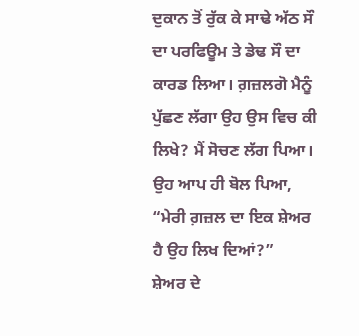ਦੁਕਾਨ ਤੋਂ ਰੁੱਕ ਕੇ ਸਾਢੇ ਅੱਠ ਸੌ ਦਾ ਪਰਫਿਊਮ ਤੇ ਡੇਢ ਸੌ ਦਾ ਕਾਰਡ ਲਿਆ। ਗ਼ਜ਼ਲਗੋ ਮੈਨੂੰ ਪੁੱਛਣ ਲੱਗਾ ਉਹ ਉਸ ਵਿਚ ਕੀ ਲਿਖੇ? ਮੈਂ ਸੋਚਣ ਲੱਗ ਪਿਆ। ਉਹ ਆਪ ਹੀ ਬੋਲ ਪਿਆ, “ਮੇਰੀ ਗ਼ਜ਼ਲ ਦਾ ਇਕ ਸ਼ੇਅਰ ਹੈ ਉਹ ਲਿਖ ਦਿਆਂ?”
ਸ਼ੇਅਰ ਦੇ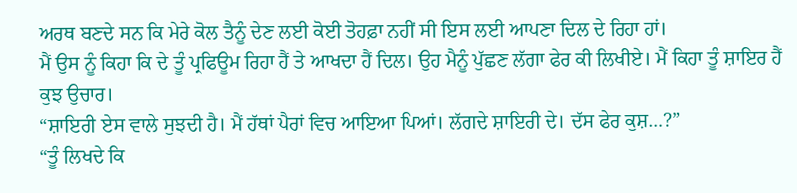ਅਰਥ ਬਣਦੇ ਸਨ ਕਿ ਮੇਰੇ ਕੋਲ ਤੈਨੂੰ ਦੇਣ ਲਈ ਕੋਈ ਤੋਹਫ਼ਾ ਨਹੀਂ ਸੀ ਇਸ ਲਈ ਆਪਣਾ ਦਿਲ ਦੇ ਰਿਹਾ ਹਾਂ।
ਮੈਂ ਉਸ ਨੂੰ ਕਿਹਾ ਕਿ ਦੇ ਤੂੰ ਪ੍ਰਫਿਊਮ ਰਿਹਾ ਹੈਂ ਤੇ ਆਖਦਾ ਹੈਂ ਦਿਲ। ਉਹ ਮੈਨੂੰ ਪੁੱਛਣ ਲੱਗਾ ਫੇਰ ਕੀ ਲਿਖੀਏ। ਮੈਂ ਕਿਹਾ ਤੂੰ ਸ਼ਾਇਰ ਹੈਂ ਕੁਝ ਉਚਾਰ।
“ਸ਼ਾਇਰੀ ਏਸ ਵਾਲੇ ਸੁਝਦੀ ਹੈ। ਮੈਂ ਹੱਥਾਂ ਪੈਰਾਂ ਵਿਚ ਆਇਆ ਪਿਆਂ। ਲੱਗਦੇ ਸ਼ਾਇਰੀ ਦੇ। ਦੱਸ ਫੇਰ ਕੁਸ਼…?”
“ਤੂੰ ਲਿਖਦੇ ਕਿ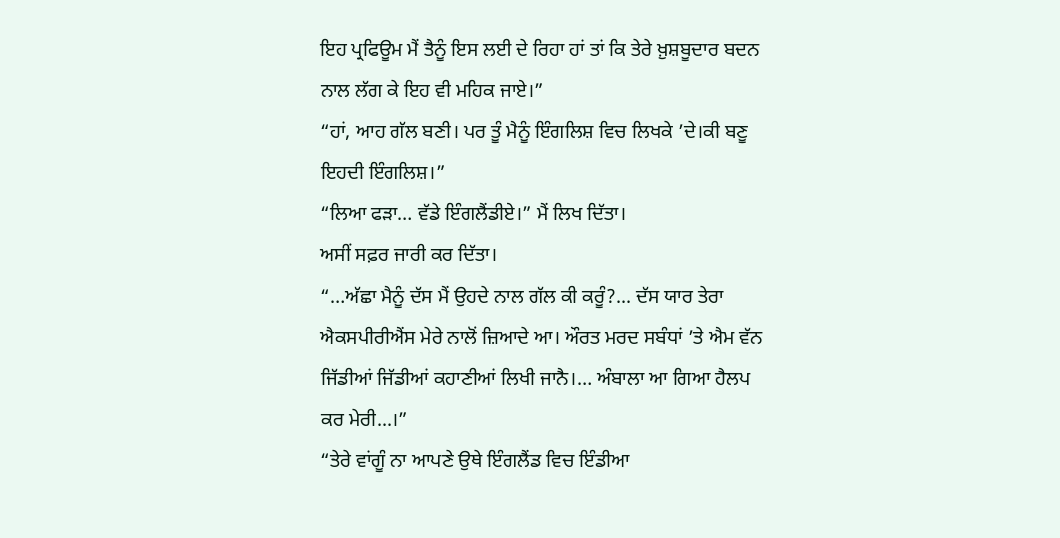ਇਹ ਪ੍ਰਫਿਊਮ ਮੈਂ ਤੈਨੂੰ ਇਸ ਲਈ ਦੇ ਰਿਹਾ ਹਾਂ ਤਾਂ ਕਿ ਤੇਰੇ ਖ਼ੁਸ਼ਬੂਦਾਰ ਬਦਨ ਨਾਲ ਲੱਗ ਕੇ ਇਹ ਵੀ ਮਹਿਕ ਜਾਏ।”
“ਹਾਂ, ਆਹ ਗੱਲ ਬਣੀ। ਪਰ ਤੂੰ ਮੈਨੂੰ ਇੰਗਲਿਸ਼ ਵਿਚ ਲਿਖਕੇ ’ਦੇ।ਕੀ ਬਣੂ ਇਹਦੀ ਇੰਗਲਿਸ਼।”
“ਲਿਆ ਫੜਾ… ਵੱਡੇ ਇੰਗਲੈਂਡੀਏ।” ਮੈਂ ਲਿਖ ਦਿੱਤਾ।
ਅਸੀਂ ਸਫ਼ਰ ਜਾਰੀ ਕਰ ਦਿੱਤਾ।
“…ਅੱਛਾ ਮੈਨੂੰ ਦੱਸ ਮੈਂ ਉਹਦੇ ਨਾਲ ਗੱਲ ਕੀ ਕਰੂੰ?... ਦੱਸ ਯਾਰ ਤੇਰਾ ਐਕਸਪੀਰੀਐਂਸ ਮੇਰੇ ਨਾਲੋਂ ਜ਼ਿਆਦੇ ਆ। ਔਰਤ ਮਰਦ ਸਬੰਧਾਂ ’ਤੇ ਐਮ ਵੱਨ ਜਿੱਡੀਆਂ ਜਿੱਡੀਆਂ ਕਹਾਣੀਆਂ ਲਿਖੀ ਜਾਨੈ।… ਅੰਬਾਲਾ ਆ ਗਿਆ ਹੈਲਪ ਕਰ ਮੇਰੀ...।”
“ਤੇਰੇ ਵਾਂਗੂੰ ਨਾ ਆਪਣੇ ਉਥੇ ਇੰਗਲੈਂਡ ਵਿਚ ਇੰਡੀਆ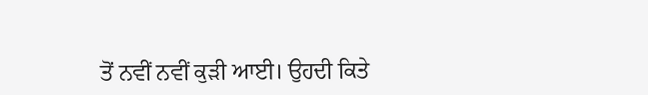ਤੋਂ ਨਵੀਂ ਨਵੀਂ ਕੁੜੀ ਆਈ। ਉਹਦੀ ਕਿਤੇ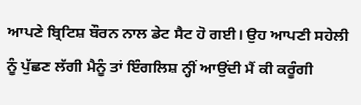ਆਪਣੇ ਬ੍ਰਿਟਿਸ਼ ਬੌਰਨ ਨਾਲ ਡੇਟ ਸੈਟ ਹੋ ਗਈ। ਉਹ ਆਪਣੀ ਸਹੇਲੀ ਨੂੰ ਪੁੱਛਣ ਲੱਗੀ ਮੈਨੂੰ ਤਾਂ ਇੰਗਲਿਸ਼ ਨ੍ਹੀਂ ਆਉਂਦੀ ਮੈਂ ਕੀ ਕਰੂੰਗੀ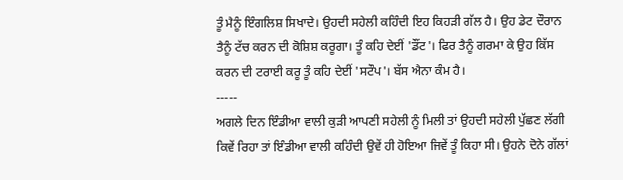ਤੂੰ ਮੈਨੂੰ ਇੰਗਲਿਸ਼ ਸਿਖਾਦੇ। ਉਹਦੀ ਸਹੇਲੀ ਕਹਿੰਦੀ ਇਹ ਕਿਹੜੀ ਗੱਲ ਹੈ। ਉਹ ਡੇਟ ਦੌਰਾਨ ਤੈਨੂੰ ਟੱਚ ਕਰਨ ਦੀ ਕੋਸ਼ਿਸ਼ ਕਰੂਗਾ। ਤੂੰ ਕਹਿ ਦੇਈਂ 'ਡੌਂਟ'। ਫਿਰ ਤੈਨੂੰ ਗਰਮਾ ਕੇ ਉਹ ਕਿੱਸ ਕਰਨ ਦੀ ਟਰਾਈ ਕਰੂ ਤੂੰ ਕਹਿ ਦੇਈਂ 'ਸਟੌਪ'। ਬੱਸ ਐਨਾ ਕੰਮ ਹੈ।
-----
ਅਗਲੇ ਦਿਨ ਇੰਡੀਆ ਵਾਲੀ ਕੁੜੀ ਆਪਣੀ ਸਹੇਲੀ ਨੂੰ ਮਿਲੀ ਤਾਂ ਉਹਦੀ ਸਹੇਲੀ ਪੁੱਛਣ ਲੱਗੀ ਕਿਵੇਂ ਰਿਹਾ ਤਾਂ ਇੰਡੀਆ ਵਾਲੀ ਕਹਿੰਦੀ ਉਵੇਂ ਹੀ ਹੋਇਆ ਜਿਵੇਂ ਤੂੰ ਕਿਹਾ ਸੀ। ਉਹਨੇ ਦੋਨੇ ਗੱਲਾਂ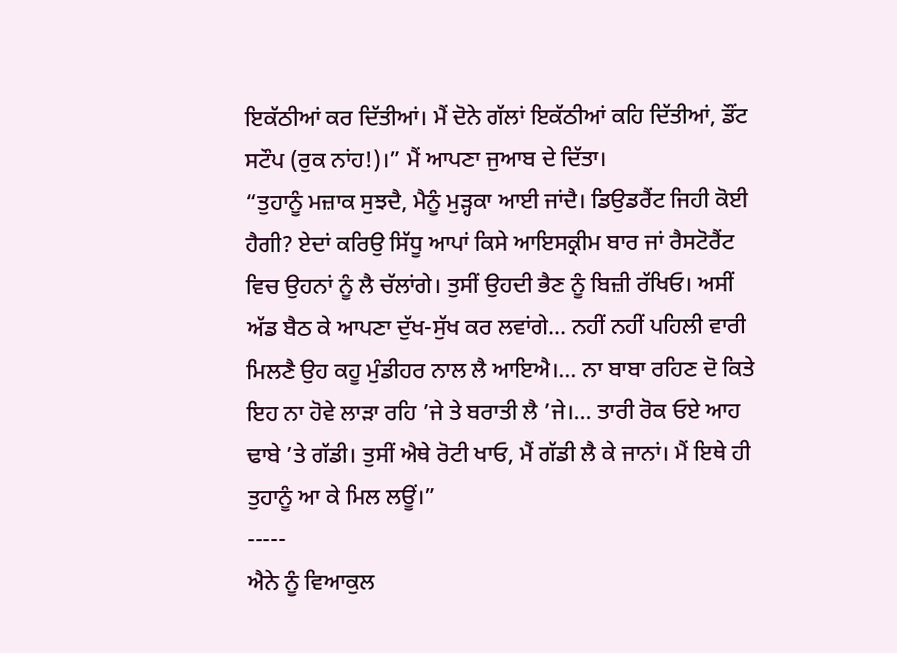ਇਕੱਠੀਆਂ ਕਰ ਦਿੱਤੀਆਂ। ਮੈਂ ਦੋਨੇ ਗੱਲਾਂ ਇਕੱਠੀਆਂ ਕਹਿ ਦਿੱਤੀਆਂ, ਡੌਂਟ ਸਟੌਪ (ਰੁਕ ਨਾਂਹ!)।” ਮੈਂ ਆਪਣਾ ਜੁਆਬ ਦੇ ਦਿੱਤਾ।
“ਤੁਹਾਨੂੰ ਮਜ਼ਾਕ ਸੁਝਦੈ, ਮੈਨੂੰ ਮੁੜ੍ਹਕਾ ਆਈ ਜਾਂਦੈ। ਡਿਉਡਰੈਂਟ ਜਿਹੀ ਕੋਈ ਹੈਗੀ? ਏਦਾਂ ਕਰਿਉ ਸਿੱਧੂ ਆਪਾਂ ਕਿਸੇ ਆਇਸਕ੍ਰੀਮ ਬਾਰ ਜਾਂ ਰੈਸਟੋਰੈਂਟ ਵਿਚ ਉਹਨਾਂ ਨੂੰ ਲੈ ਚੱਲਾਂਗੇ। ਤੁਸੀਂ ਉਹਦੀ ਭੈਣ ਨੂੰ ਬਿਜ਼ੀ ਰੱਖਿਓ। ਅਸੀਂ ਅੱਡ ਬੈਠ ਕੇ ਆਪਣਾ ਦੁੱਖ-ਸੁੱਖ ਕਰ ਲਵਾਂਗੇ… ਨਹੀਂ ਨਹੀਂ ਪਹਿਲੀ ਵਾਰੀ ਮਿਲਣੈ ਉਹ ਕਹੂ ਮੁੰਡੀਹਰ ਨਾਲ ਲੈ ਆਇਐ।… ਨਾ ਬਾਬਾ ਰਹਿਣ ਦੋ ਕਿਤੇ ਇਹ ਨਾ ਹੋਵੇ ਲਾੜਾ ਰਹਿ ’ਜੇ ਤੇ ਬਰਾਤੀ ਲੈ ’ਜੇ।… ਤਾਰੀ ਰੋਕ ਓਏ ਆਹ ਢਾਬੇ ’ਤੇ ਗੱਡੀ। ਤੁਸੀਂ ਐਥੇ ਰੋਟੀ ਖਾਓ, ਮੈਂ ਗੱਡੀ ਲੈ ਕੇ ਜਾਨਾਂ। ਮੈਂ ਇਥੇ ਹੀ ਤੁਹਾਨੂੰ ਆ ਕੇ ਮਿਲ ਲਊਂ।”
-----
ਐਨੇ ਨੂੰ ਵਿਆਕੁਲ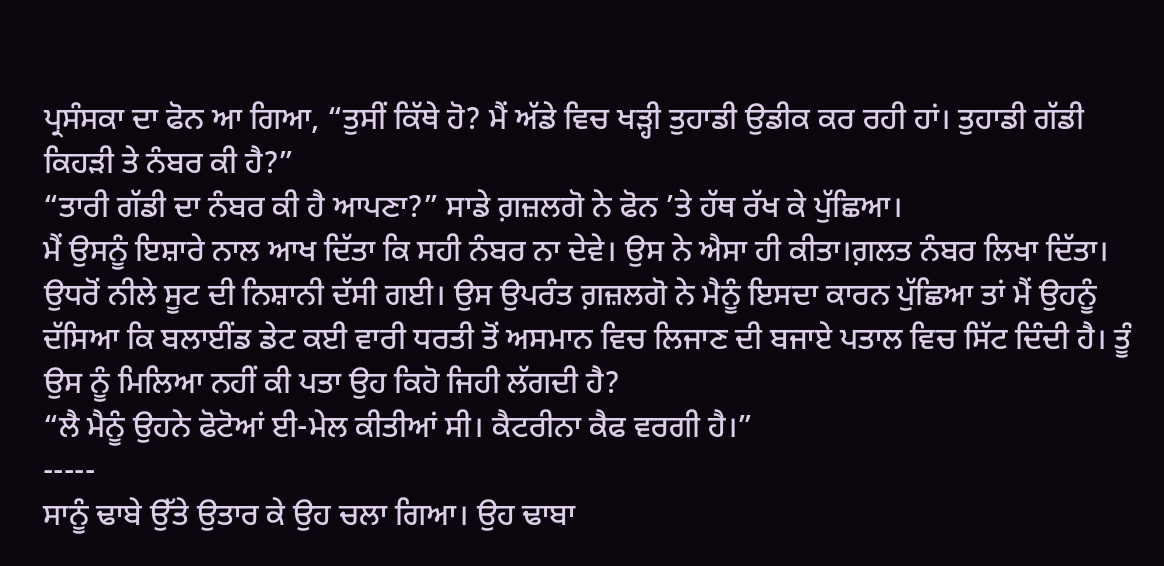ਪ੍ਰਸੰਸਕਾ ਦਾ ਫੋਨ ਆ ਗਿਆ, “ਤੁਸੀਂ ਕਿੱਥੇ ਹੋ? ਮੈਂ ਅੱਡੇ ਵਿਚ ਖੜ੍ਹੀ ਤੁਹਾਡੀ ਉਡੀਕ ਕਰ ਰਹੀ ਹਾਂ। ਤੁਹਾਡੀ ਗੱਡੀ ਕਿਹੜੀ ਤੇ ਨੰਬਰ ਕੀ ਹੈ?”
“ਤਾਰੀ ਗੱਡੀ ਦਾ ਨੰਬਰ ਕੀ ਹੈ ਆਪਣਾ?” ਸਾਡੇ ਗ਼ਜ਼ਲਗੋ ਨੇ ਫੋਨ ’ਤੇ ਹੱਥ ਰੱਖ ਕੇ ਪੁੱਛਿਆ।
ਮੈਂ ਉਸਨੂੰ ਇਸ਼ਾਰੇ ਨਾਲ ਆਖ ਦਿੱਤਾ ਕਿ ਸਹੀ ਨੰਬਰ ਨਾ ਦੇਵੇ। ਉਸ ਨੇ ਐਸਾ ਹੀ ਕੀਤਾ।ਗ਼ਲਤ ਨੰਬਰ ਲਿਖਾ ਦਿੱਤਾ। ਉਧਰੋਂ ਨੀਲੇ ਸੂਟ ਦੀ ਨਿਸ਼ਾਨੀ ਦੱਸੀ ਗਈ। ਉਸ ਉਪਰੰਤ ਗ਼ਜ਼ਲਗੋ ਨੇ ਮੈਨੂੰ ਇਸਦਾ ਕਾਰਨ ਪੁੱਛਿਆ ਤਾਂ ਮੈਂ ਉਹਨੂੰ ਦੱਸਿਆ ਕਿ ਬਲਾਈਂਡ ਡੇਟ ਕਈ ਵਾਰੀ ਧਰਤੀ ਤੋਂ ਅਸਮਾਨ ਵਿਚ ਲਿਜਾਣ ਦੀ ਬਜਾਏ ਪਤਾਲ ਵਿਚ ਸਿੱਟ ਦਿੰਦੀ ਹੈ। ਤੂੰ ਉਸ ਨੂੰ ਮਿਲਿਆ ਨਹੀਂ ਕੀ ਪਤਾ ਉਹ ਕਿਹੋ ਜਿਹੀ ਲੱਗਦੀ ਹੈ?
“ਲੈ ਮੈਨੂੰ ਉਹਨੇ ਫੋਟੋਆਂ ਈ-ਮੇਲ ਕੀਤੀਆਂ ਸੀ। ਕੈਟਰੀਨਾ ਕੈਫ ਵਰਗੀ ਹੈ।”
-----
ਸਾਨੂੰ ਢਾਬੇ ਉੱਤੇ ਉਤਾਰ ਕੇ ਉਹ ਚਲਾ ਗਿਆ। ਉਹ ਢਾਬਾ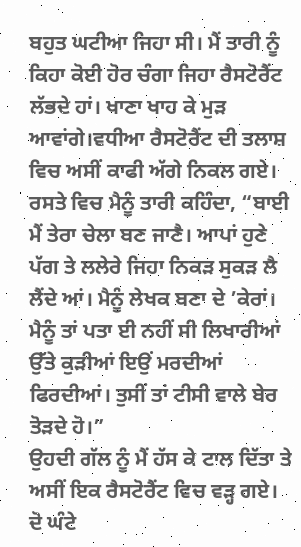ਬਹੁਤ ਘਟੀਆ ਜਿਹਾ ਸੀ। ਮੈਂ ਤਾਰੀ ਨੂੰ ਕਿਹਾ ਕੋਈ ਹੋਰ ਚੰਗਾ ਜਿਹਾ ਰੈਸਟੋਰੈਂਟ ਲੱਭਦੇ ਹਾਂ। ਖਾਣਾ ਖਾਹ ਕੇ ਮੁੜ ਆਵਾਂਗੇ।ਵਧੀਆ ਰੈਸਟੋਰੈਂਟ ਦੀ ਤਲਾਸ਼ ਵਿਚ ਅਸੀਂ ਕਾਫੀ ਅੱਗੇ ਨਿਕਲ ਗਏ। ਰਸਤੇ ਵਿਚ ਮੈਨੂੰ ਤਾਰੀ ਕਹਿੰਦਾ, “ਬਾਈ ਮੈਂ ਤੇਰਾ ਚੇਲਾ ਬਣ ਜਾਣੈ। ਆਪਾਂ ਹੁਣੇ ਪੱਗ ਤੇ ਲਲੇਰੇ ਜਿਹਾ ਨਿਕੜ ਸੁਕੜ ਲੈ ਲੈਂਦੇ ਆਂ। ਮੈਨੂੰ ਲੇਖਕ ਬਣਾ ਦੇ ’ਕੇਰਾਂ। ਮੈਨੂੰ ਤਾਂ ਪਤਾ ਈ ਨਹੀਂ ਸੀ ਲਿਖਾਰੀਆਂ ਉੱਤੇ ਕੁੜੀਆਂ ਇਉਂ ਮਰਦੀਆਂ ਫਿਰਦੀਆਂ। ਤੁਸੀਂ ਤਾਂ ਟੀਸੀ ਵਾਲੇ ਬੇਰ ਤੋੜਦੇ ਹੋ।”
ਉਹਦੀ ਗੱਲ ਨੂੰ ਮੈਂ ਹੱਸ ਕੇ ਟਾਲ ਦਿੱਤਾ ਤੇ ਅਸੀਂ ਇਕ ਰੈਸਟੋਰੈਂਟ ਵਿਚ ਵੜ੍ਹ ਗਏ।
ਦੋ ਘੰਟੇ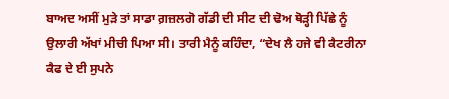ਬਾਅਦ ਅਸੀਂ ਮੁੜੇ ਤਾਂ ਸਾਡਾ ਗ਼ਜ਼ਲਗੋ ਗੱਡੀ ਦੀ ਸੀਟ ਦੀ ਢੋਅ ਥੋੜ੍ਹੀ ਪਿੱਛੇ ਨੂੰ ਉਲਾਰੀ ਅੱਖਾਂ ਮੀਚੀ ਪਿਆ ਸੀ। ਤਾਰੀ ਮੈਨੂੰ ਕਹਿੰਦਾ, “ਦੇਖ ਲੈ ਹਜੇ ਵੀ ਕੈਟਰੀਨਾ ਕੈਫ ਦੇ ਈ ਸੁਪਨੇ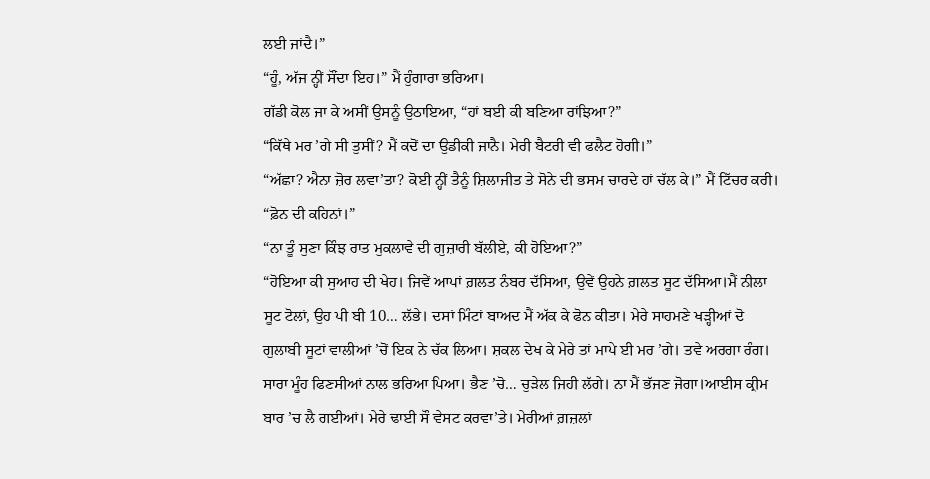ਲਈ ਜਾਂਦੈ।”
“ਹੂੰ, ਅੱਜ ਨ੍ਹੀਂ ਸੌਂਦਾ ਇਹ।” ਮੈਂ ਹੁੰਗਾਰਾ ਭਰਿਆ।
ਗੱਡੀ ਕੋਲ ਜਾ ਕੇ ਅਸੀਂ ਉਸਨੂੰ ਉਠਾਇਆ, “ਹਾਂ ਬਈ ਕੀ ਬਣਿਆ ਰਾਂਝਿਆ?”
“ਕਿੱਥੇ ਮਰ ’ਗੇ ਸੀ ਤੁਸੀਂ? ਮੈਂ ਕਦੋਂ ਦਾ ਉਡੀਕੀ ਜਾਨੈ। ਮੇਰੀ ਬੈਟਰੀ ਵੀ ਫਲੈਟ ਹੋਗੀ।”
“ਅੱਛਾ? ਐਨਾ ਜ਼ੋਰ ਲਵਾ’ਤਾ? ਕੋਈ ਨ੍ਹੀਂ ਤੈਨੂੰ ਸ਼ਿਲਾਜੀਤ ਤੇ ਸੋਨੇ ਦੀ ਭਸਮ ਚਾਰਦੇ ਹਾਂ ਚੱਲ ਕੇ।” ਮੈਂ ਟਿੱਚਰ ਕਰੀ।
“ਫ਼ੋਨ ਦੀ ਕਹਿਨਾਂ।”
“ਨਾ ਤੂੰ ਸੁਣਾ ਕਿੰਝ ਰਾਤ ਮੁਕਲਾਵੇ ਦੀ ਗੁਜ਼ਾਰੀ ਬੱਲੀਏ, ਕੀ ਹੋਇਆ?”
“ਹੋਇਆ ਕੀ ਸੁਆਹ ਦੀ ਖੇਹ। ਜਿਵੇਂ ਆਪਾਂ ਗ਼ਲਤ ਨੰਬਰ ਦੱਸਿਆ, ਉਵੇਂ ਉਹਨੇ ਗ਼ਲਤ ਸੂਟ ਦੱਸਿਆ।ਮੈਂ ਨੀਲਾ ਸੂਟ ਟੋਲਾਂ, ਉਹ ਪੀ ਬੀ 10… ਲੱਭੇ। ਦਸਾਂ ਮਿੰਟਾਂ ਬਾਅਦ ਮੈਂ ਅੱਕ ਕੇ ਫੋਨ ਕੀਤਾ। ਮੇਰੇ ਸਾਹਮਣੇ ਖੜ੍ਹੀਆਂ ਦੋ ਗੁਲਾਬੀ ਸੂਟਾਂ ਵਾਲੀਆਂ ’ਚੋਂ ਇਕ ਨੇ ਚੱਕ ਲਿਆ। ਸ਼ਕਲ ਦੇਖ ਕੇ ਮੇਰੇ ਤਾਂ ਮਾਪੇ ਈ ਮਰ ’ਗੇ। ਤਵੇ ਅਰਗਾ ਰੰਗ। ਸਾਰਾ ਮੂੰਹ ਫਿਣਸੀਆਂ ਨਾਲ ਭਰਿਆ ਪਿਆ। ਭੈਣ ’ਚੋ… ਚੁੜੇਲ ਜਿਹੀ ਲੱਗੇ। ਨਾ ਮੈਂ ਭੱਜਣ ਜੋਗਾ।ਆਈਸ ਕ੍ਰੀਮ ਬਾਰ ’ਚ ਲੈ ਗਈਆਂ। ਮੇਰੇ ਢਾਈ ਸੌ ਵੇਸਟ ਕਰਵਾ’ਤੇ। ਮੇਰੀਆਂ ਗ਼ਜ਼ਲਾਂ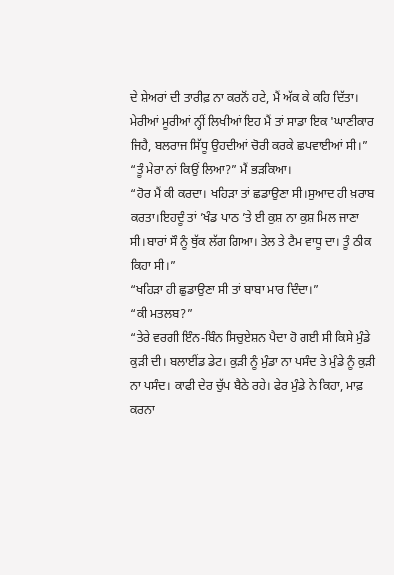ਦੇ ਸ਼ੇਅਰਾਂ ਦੀ ਤਾਰੀਫ਼ ਨਾ ਕਰਨੋਂ ਹਟੇ, ਮੈਂ ਅੱਕ ਕੇ ਕਹਿ ਦਿੱਤਾ। ਮੇਰੀਆਂ ਮੂਰੀਆਂ ਨ੍ਹੀਂ ਲਿਖੀਆਂ ਇਹ ਮੈਂ ਤਾਂ ਸਾਡਾ ਇਕ 'ਘਾਣੀਕਾਰ ਜਿਹੈ, ਬਲਰਾਜ ਸਿੱਧੂ ਉਹਦੀਆਂ ਚੋਰੀ ਕਰਕੇ ਛਪਵਾਈਆਂ ਸੀ।”
“ਤੂੰ ਮੇਰਾ ਨਾਂ ਕਿਉਂ ਲਿਆ?” ਮੈਂ ਭੜਕਿਆ।
“ਹੋਰ ਮੈਂ ਕੀ ਕਰਦਾ। ਖਹਿੜਾ ਤਾਂ ਛਡਾਉਣਾ ਸੀ।ਸੁਆਦ ਹੀ ਖ਼ਰਾਬ ਕਰਤਾ।ਇਹਦੂੰ ਤਾਂ ’ਖੰਡ ਪਾਠ ’ਤੇ ਈ ਕੁਸ਼ ਨਾ ਕੁਸ਼ ਮਿਲ ਜਾਣਾ ਸੀ।ਬਾਰਾਂ ਸੌ ਨੂੰ ਥੁੱਕ ਲੱਗ ਗਿਆ। ਤੇਲ ਤੇ ਟੈਮ ਵਾਧੂ ਦਾ। ਤੂੰ ਠੀਕ ਕਿਹਾ ਸੀ।”
“ਖਹਿੜਾ ਹੀ ਛੁਡਾਉਣਾ ਸੀ ਤਾਂ ਬਾਬਾ ਮਾਰ ਦਿੰਦਾ।”
“ਕੀ ਮਤਲਬ?”
“ਤੇਰੇ ਵਰਗੀ ਇੰਨ-ਬਿੰਨ ਸਿਚੁਏਸ਼ਨ ਪੈਦਾ ਹੋ ਗਈ ਸੀ ਕਿਸੇ ਮੁੰਡੇ ਕੁੜੀ ਦੀ। ਬਲਾਈਂਡ ਡੇਟ। ਕੁੜੀ ਨੂੰ ਮੁੰਡਾ ਨਾ ਪਸੰਦ ਤੇ ਮੁੰਡੇ ਨੂੰ ਕੁੜੀ ਨਾ ਪਸੰਦ। ਕਾਫੀ ਦੇਰ ਚੁੱਪ ਬੈਠੇ ਰਹੇ। ਫੇਰ ਮੁੰਡੇ ਨੇ ਕਿਹਾ, ਮਾਫ਼ ਕਰਨਾ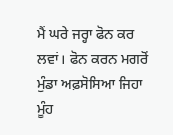ਮੈਂ ਘਰੇ ਜਰ੍ਹਾ ਫੋਨ ਕਰ ਲਵਾਂ। ਫੋਨ ਕਰਨ ਮਗਰੋਂ ਮੁੰਡਾ ਅਫ਼ਸੋਸਿਆ ਜਿਹਾ ਮੂੰਹ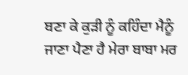ਬਣਾ ਕੇ ਕੁੜੀ ਨੂੰ ਕਹਿੰਦਾ ਮੈਨੂੰ ਜਾਣਾ ਪੈਣਾ ਹੈ ਮੇਰਾ ਬਾਬਾ ਮਰ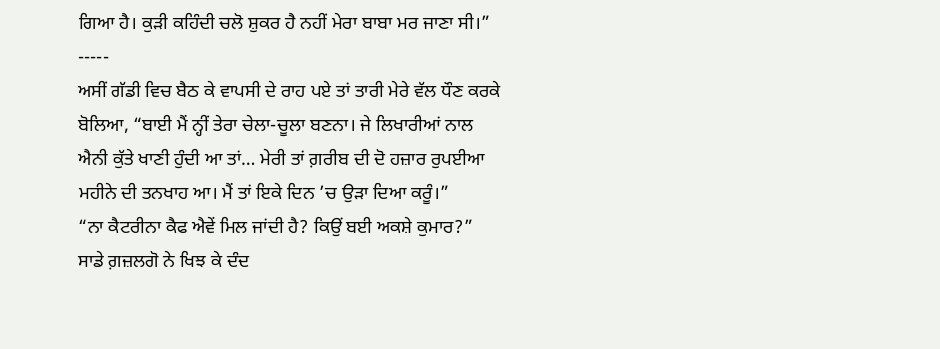ਗਿਆ ਹੈ। ਕੁੜੀ ਕਹਿੰਦੀ ਚਲੋ ਸ਼ੁਕਰ ਹੈ ਨਹੀਂ ਮੇਰਾ ਬਾਬਾ ਮਰ ਜਾਣਾ ਸੀ।”
-----
ਅਸੀਂ ਗੱਡੀ ਵਿਚ ਬੈਠ ਕੇ ਵਾਪਸੀ ਦੇ ਰਾਹ ਪਏ ਤਾਂ ਤਾਰੀ ਮੇਰੇ ਵੱਲ ਧੌਣ ਕਰਕੇ ਬੋਲਿਆ, “ਬਾਈ ਮੈਂ ਨ੍ਹੀਂ ਤੇਰਾ ਚੇਲਾ-ਚੂਲਾ ਬਣਨਾ। ਜੇ ਲਿਖਾਰੀਆਂ ਨਾਲ ਐਨੀ ਕੁੱਤੇ ਖਾਣੀ ਹੁੰਦੀ ਆ ਤਾਂ… ਮੇਰੀ ਤਾਂ ਗ਼ਰੀਬ ਦੀ ਦੋ ਹਜ਼ਾਰ ਰੁਪਈਆ ਮਹੀਨੇ ਦੀ ਤਨਖਾਹ ਆ। ਮੈਂ ਤਾਂ ਇਕੇ ਦਿਨ ’ਚ ਉੜਾ ਦਿਆ ਕਰੂੰ।”
“ਨਾ ਕੈਟਰੀਨਾ ਕੈਫ ਐਵੇਂ ਮਿਲ ਜਾਂਦੀ ਹੈ? ਕਿਉਂ ਬਈ ਅਕਸ਼ੇ ਕੁਮਾਰ?”
ਸਾਡੇ ਗ਼ਜ਼ਲਗੋ ਨੇ ਖਿਝ ਕੇ ਦੰਦ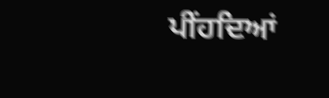ਪੀਂਹਦਿਆਂ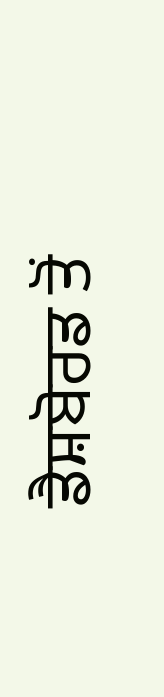ਡੈਸ਼ਬੋਰਡ ਤੋਂ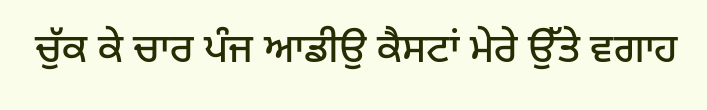ਚੁੱਕ ਕੇ ਚਾਰ ਪੰਜ ਆਡੀਉ ਕੈਸਟਾਂ ਮੇਰੇ ਉੱਤੇ ਵਗਾਹ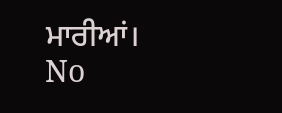ਮਾਰੀਆਂ।
No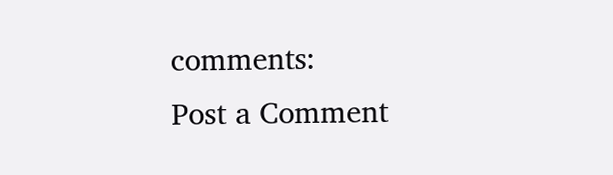comments:
Post a Comment